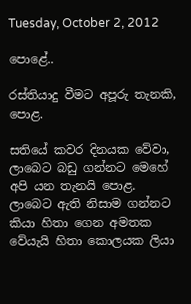Tuesday, October 2, 2012

පොළේ..

රස්තියාදු වීමට අපූරු තැනකි, පොළ.

සතියේ කවර දිනයක වේවා, ලාබෙට බඩු ගන්නට මෙහේ අපි යන තැනයි පොළ. ලාබෙට ඇති නිසාම ගන්නට කියා හිතා ගෙන අමතක වේයැයි හිතා කොලයක ලියා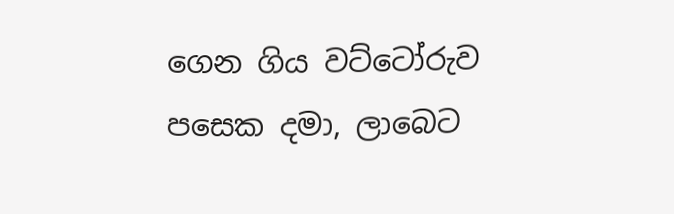ගෙන ගිය වට්ටෝරුව පසෙක දමා, ලාබෙට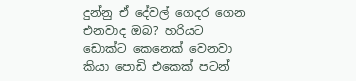දුන්‍නු ඒ දේවල් ගෙදර ගෙන එනවාද ‍ඔබ? හරියට ඩොක්ට ‍කෙනෙක් වෙනවා කියා පොඩි‍ එකෙක් පටන්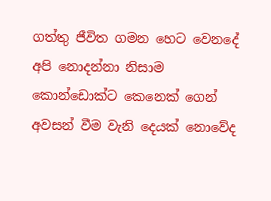ගත්තු ජීවිත ගමන හෙට වෙ‍නදේ අපි නොදන්නා නිසාම කොන්ඩොක්ට කෙනෙක් ගෙන් අවසන් වීම වැනි දෙයක් නොවේද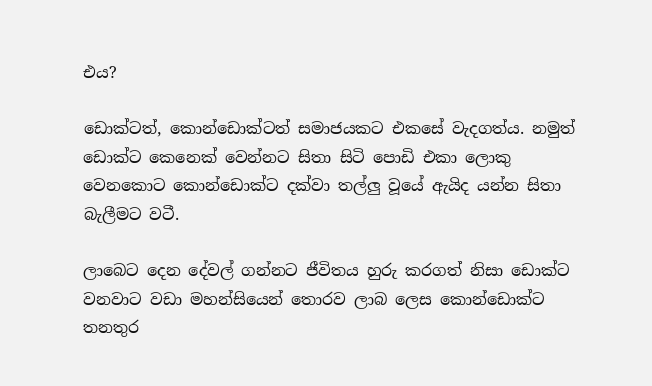එය?

ඩොක්ටත්, කොන්ඩොක්ටත් සමාජයකට එ‍කසේ වැදගත්ය. නමුත් ඩොක්ට කෙනෙක් වෙන්නට සිතා සිටි පොඩි එකා ලොකු වෙනකොට කොන්ඩොක්ට දක්වා තල්ලු වූයේ ඇයිද යන්න සිතා බැලීමට වටී.

ලාබෙට දෙන දේවල් ගන්නට ජීවිතය හුරු කරගත් නිසා ඩොක්ට වනවාට වඩා මහන්සියෙන් තොරව ලාබ ලෙස කොන්ඩොක්ට තනතුර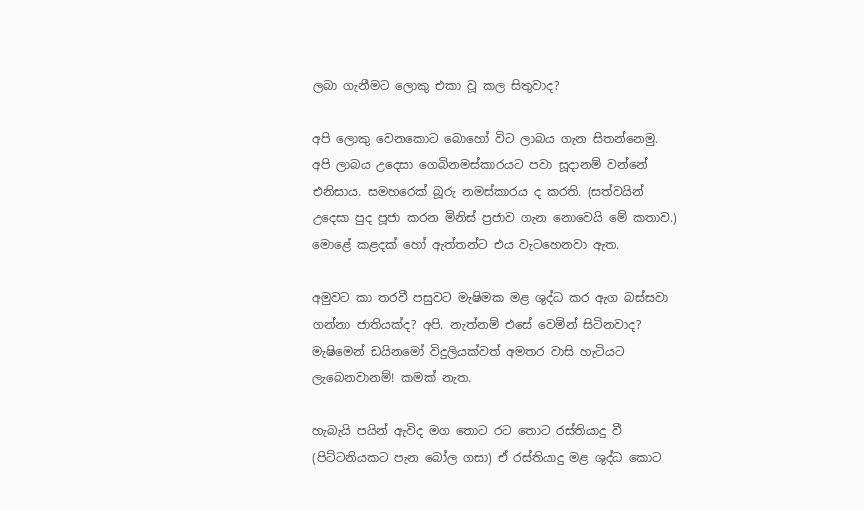ලබා ගැනීමට ලොකු එකා වූ කල සිතුවාද?

අපි ලොකු වෙනකොට බොහෝ විට ලාබය ගැන සිතන්නෙමු. අපි ලාබය උදෙසා ගෙබිනමස්කාරයට පවා සූදානම් වන්නේ එනිසාය. සමහරෙක් බූරු නමස්කාරය ද කරති. (සත්වයින් උදෙසා පුද පූජා කරන මිනිස් ප්‍රජාව ගැන නොවෙයි මේ කතාව.) මොළේ කළදක් හෝ ඇත්තන්ට එය වැටහෙනවා ඇත.

අමුවට කා තරවී පසුවට මැෂිමක මළ ශුද්ධ කර ඇග බස්සවා ගන්නා ජාතියක්ද? අපි. නැත්නම් ‍එසේ වෙමින් සිටිනවාද? මැෂිමෙන් ඩයිනමෝ විදුලියක්වත් අමතර වාසි හැටියට ලැබෙනවානම්! කමක් නැත.

හැබැයි පයින් ඇවිද මග තොට රට තොට රස්තියාදු වී (පිට්ටනියකට පැන බෝල ගසා) ඒ රස්තියාදු මළ ශුද්ධ කොට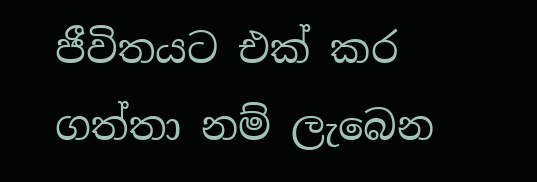ජීවිතයට එක් කර ගත්තා නම් ලැබෙන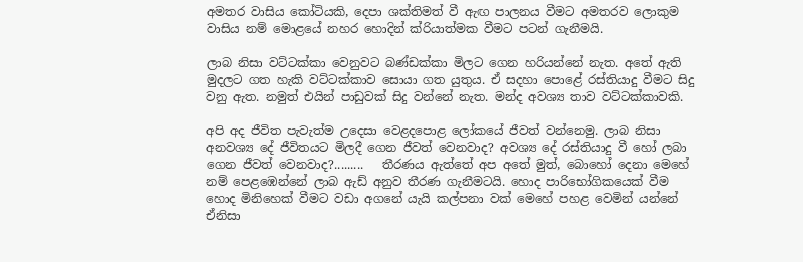අමතර වාසිය කෝටියකි, දෙපා ශක්තිමත් වී ඇඟ පාලනය වීමට අමතරව ලොකුම වාසිය නම් මොළයේ නහර හොදින් ක්රියාත්මක වීමට පටන් ගැනීමයි.

ලාබ නිසා වට්ටක්කා වෙනු‍වට බණ්ඩක්කා මිලට ගෙන හරියන්නේ නැත. අතේ ඇති මුදලට ගත හැකි වට්ටක්කාව සොයා ගත යුතුය. ඒ සදහා පොළේ රස්තියාදු වීමට සිදු වනු ඇත. නමුත් එයින් පාඩුවක් සිදු වන්නේ නැත. මන්ද අවශ්‍ය තාව වට්ටක්කාවකි.

අපි අද ජීවිත පැවැත්ම උදෙසා වෙළදපොළ ලෝකයේ ජීවත් වන්නෙමු. ලාබ නිසා අනවශ්‍ය දේ ජීවිතයට මිලදී ගෙන ජීවත් වෙනවාද? අවශ්‍ය දේ රස්තියාදු වී හෝ ලබා ගෙන ජීවත් වෙනවාද?.........   තීරණය ඇත්තේ අප අතේ මුත්, බොහෝ දෙනා මෙහේ නම් පෙළඹෙන්නේ ලාබ ඇඩ් අනුව තීරණ ගැනීමටයි. හොද පාරිභෝගිකයෙක් වීම හොද මිනිහෙක් වීමට වඩා අගනේ යැයි කල්පනා වක් මෙහේ පහළ වෙමින් යන්නේ ඒනිසා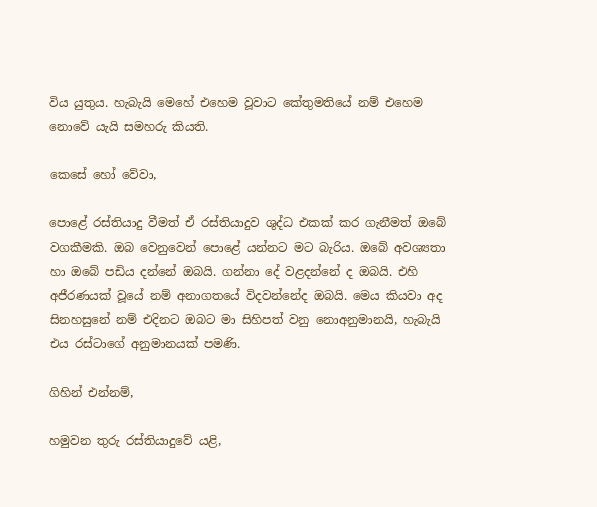විය යුතුය. හැබැයි මෙහේ එහෙම වූවාට කේතුමතියේ නම් ‍එහෙම නොවේ යැයි සමහරු කියති.

කෙසේ හෝ වේවා,

පොළේ රස්තියාදු වීමත් ඒ රස්තියාදුව ශුද්ධ එකක් කර ගැනීමත් ඔබේ වගකීමකි. ඔබ වෙනුවෙන් පොළේ යන්නට මට බැරිය. ඔබේ අවශ්‍යතා හා ඔබේ පඩිය දන්නේ ඔබයි. ගන්නා දේ වළදන්නේ ද ඔබයි. එහි අජීරණයක් වූයේ නම් අනාගතයේ විදවන්නේද ඔබයි. මෙය කියවා අද සිනහසුනේ නම් එදිනට ඔබට මා සිහිපත් වනු නොඅනුමානයි, හැබැයි එය රස්ටාගේ අනුමානයක් පමණි.

ගිහින් එන්නම්,

හමුවන තුරු රස්තියාදුවේ යළි,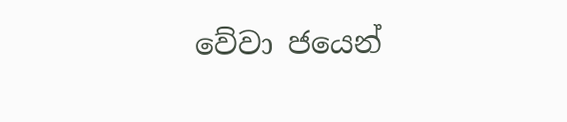වේවා ජයෙන්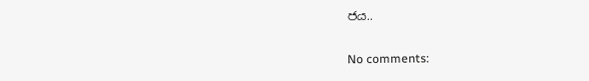ජය..

No comments: